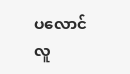ပလောင်လူ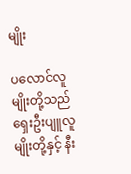မျိုး

ပလောင်လူမျိုးတို့သည် ရှေးဦးပျူလူမျိုးတို့နှင့် နီး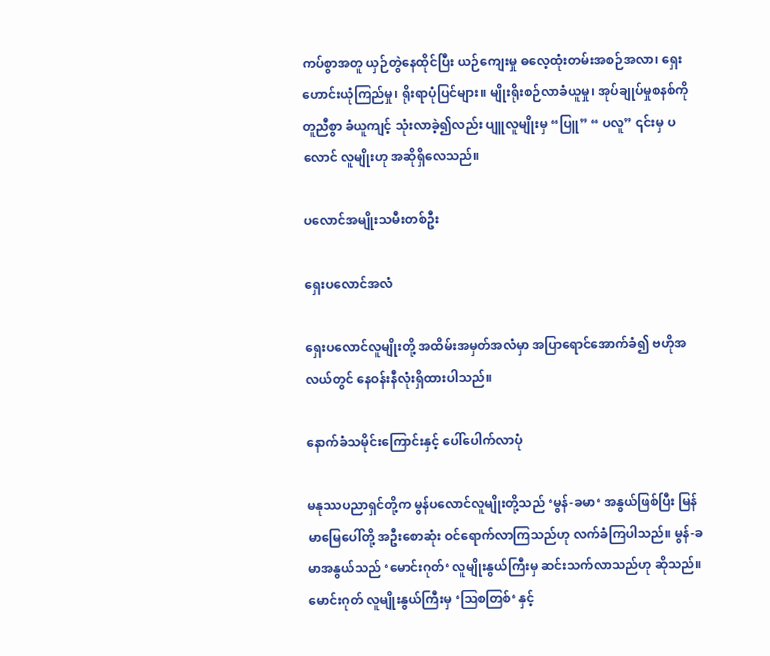ကပ်စွာအတူ ယှဉ်တွဲနေထိုင်ပြီး ယဉ်ကျေးမှု ဓလေ့ထုံးတမ်းအစဉ်အလာ၊ ရှေးဟောင်းယုံကြည်မှု၊ ရိုးရာပုံပြင်များ။ မျိုးရိုးစဉ်လာခံယူမှု၊ အုပ်ချုပ်မှုစနစ်ကို တူညီစွာ ခံယူကျင့် သုံးလာခဲ့၍လည်း ပျူလူမျိုးမှ “ပြူ” “ ပလူ” ၎င်းမှ ပလောင် လူမျိုးဟု အဆိုရှိလေသည်။

ပလောင်အမျိုးသမီးတစ်ဦး

ရှေးပလောင်အလံ

ရှေးပလောင်လူမျိုးတို့ အထိမ်းအမှတ်အလံမှာ အပြာရောင်အောက်ခံ၍ ဗဟိုအလယ်တွင် နေဝန်းနီလုံးရှိထားပါသည်။

နောက်ခံသမိုင်းကြောင်းနှင့် ပေါ်ပေါက်လာပုံ

မနုဿပညာရှင်တို့က မွန်ပလောင်လူမျိုးတို့သည် ‘မွန်-ခမာ‘ အနွယ်ဖြစ်ပြီး မြန်မာမြေပေါ်တို့ အဦးစောဆုံး ဝင်ရောက်လာကြသည်ဟု လက်ခံကြပါသည်။ မွန်-ခမာအနွယ်သည် ‘မောင်းဂုတ်‘ လူမျိုးနွယ်ကြီးမှ ဆင်းသက်လာသည်ဟု ဆိုသည်။ မောင်းဂုတ် လူမျိုးနွယ်ကြီးမှ ‘ဩစတြစ်‘ နှင့်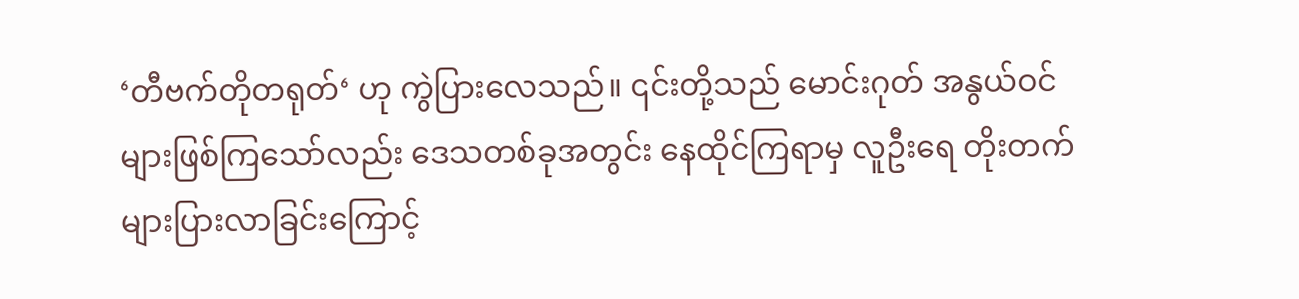‘တီဗက်တိုတရုတ်‘ ဟု ကွဲပြားလေသည်။ ၎င်းတို့သည် မောင်းဂုတ် အနွယ်ဝင်များဖြစ်ကြသော်လည်း ဒေသတစ်ခုအတွင်း နေထိုင်ကြရာမှ လူဦးရေ တိုးတက်များပြားလာခြင်းကြောင့်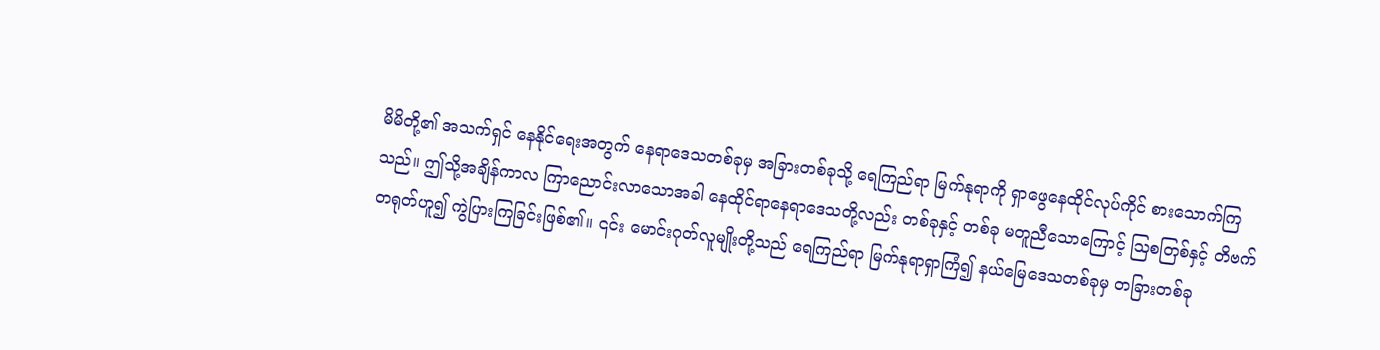မိမိတို့၏ အသက်ရှင် နေနိုင်ရေးအတွက် နေရာဒေသတစ်ခုမှ အခြားတစ်ခုသို့ ရေကြည်ရာ မြက်နုရာကို ရှာဖွေနေထိုင်လုပ်ကိုင် စားသောက်ကြသည်။ ဤသို့အချိန်ကာလ ကြာညောင်းလာသောအခါ နေထိုင်ရာနေရာဒေသတို့လည်း တစ်ခုနှင့် တစ်ခု မတူညီသောကြောင့် ဩစတြစ်နှင့် တိဗက်တရုတ်ဟူ၍ ကွဲပြားကြခြင်းဖြစ်၏။ ၎င်း မောင်းဂုတ်လူမျိုးတို့သည် ရေကြည်ရာ မြက်နုရာရှာကြံ၍ နယ်မြေဒေသတစ်ခုမှ တခြားတစ်ခု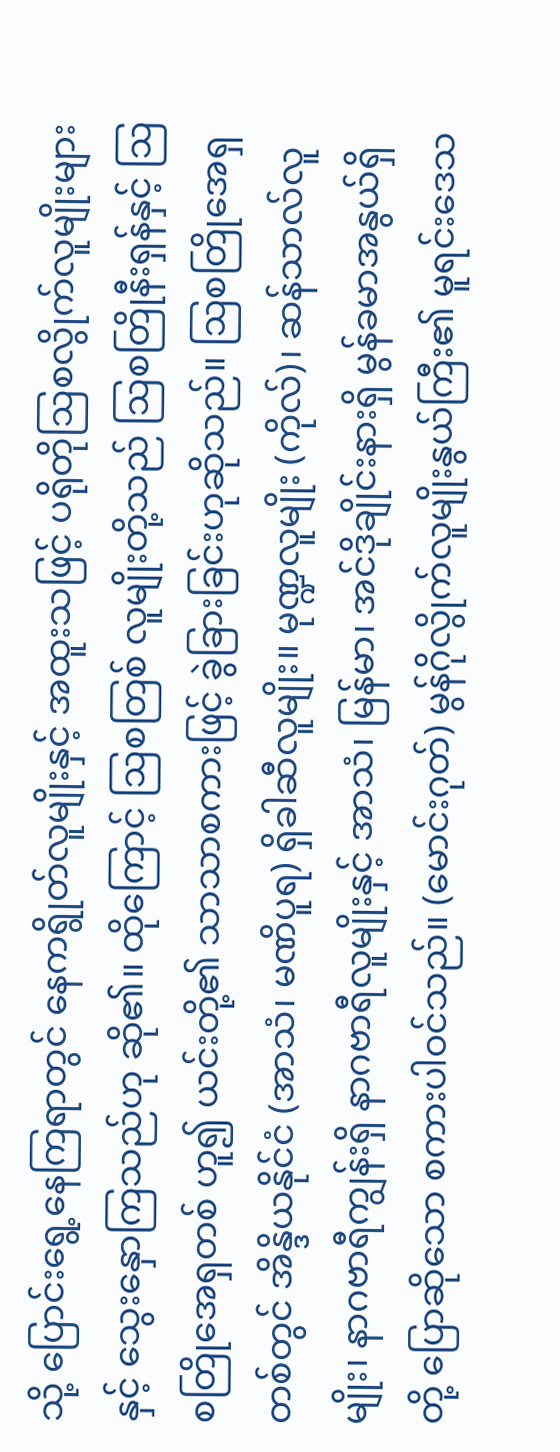သို့ ပြောင်းရွေ့နေကြရာတွင် နေကရွိုတ်လူမျိုးနှင့် အထူးသဖြင့် ပရိုတိုဩစလွိုက်လူမျိုးများနှင့် သွေးနှောကြသည်ဟု ဆို၏။ ထိုကြောင့် ဩစတြစ် လူမျိုးတို့သည် ဩစတြိုနီးရှန်နှင့် ဩစတြိုအေရှတစ် ဟူ၍ ယင်းတို့၏ သာသာစကားဖြင့် ခွဲခြားခြင်းဟုဆိုသည်။ ဩစတြိုအေရှတစ်တွင် အိန္ဒိယနိုင်ငံ (အာသံ၊ မဏိပူရ) ရှိခါဆီလူမျိုး။ မုဏ္ဍလူမျိုး (ကိုလ်)၊ ဆန်သာလ်လူမျိုး၊ နာဂဗာရီကျွန်းရှိ နာဂဗာရီလူမျိုးနှင့် အာသံ၊ မြန်မာ၊ အင်ဒိုချိုင်းနားရှိ မွန်ခမာအနွယ်ရှိတို့ ပြောဆိုသော စကားပါဝင်သည်။ (မောင်းဂုတ်) မွန်ဂိုလွိုက်လူမျိုးနွယ်ကြီး၏ မူရင်းဒေသ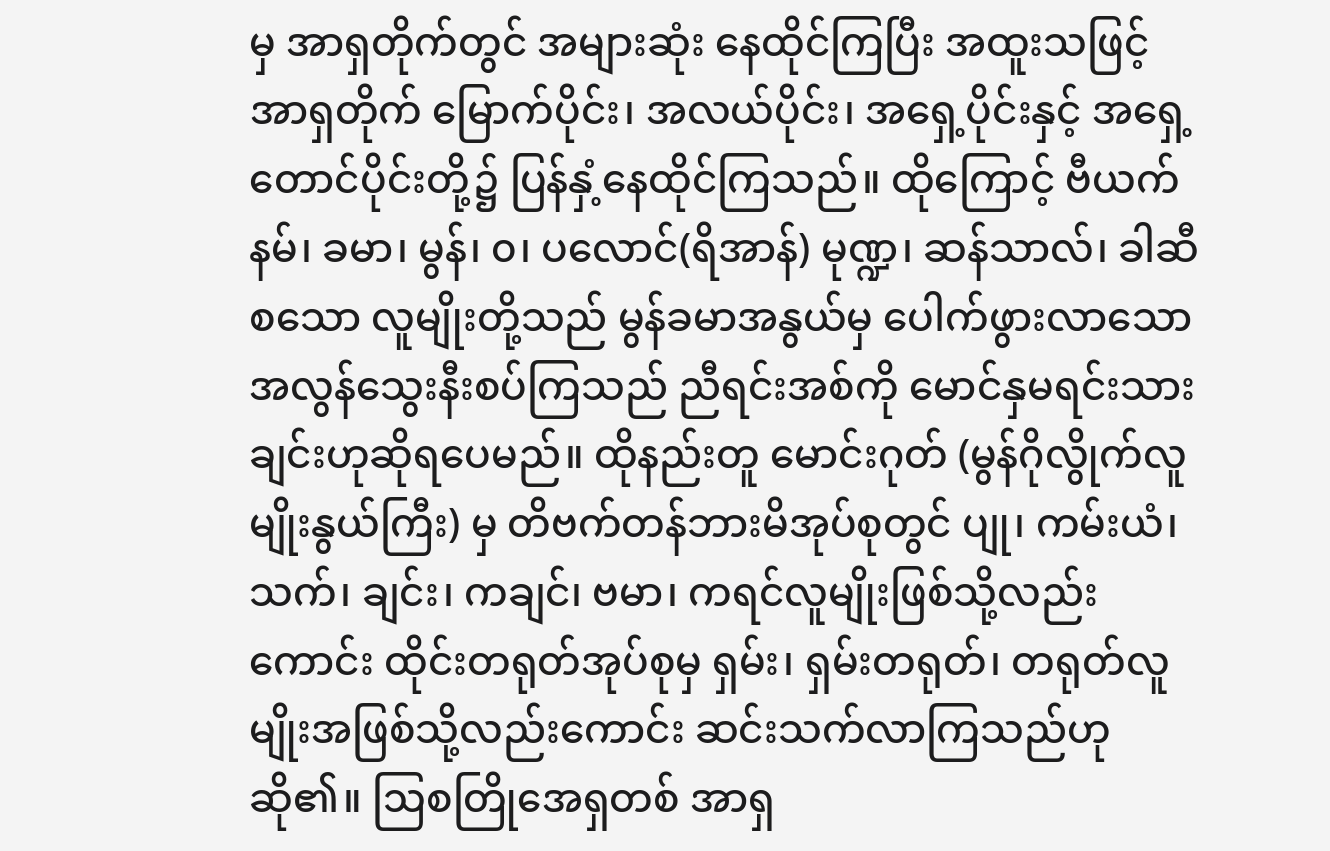မှ အာရှတိုက်တွင် အများဆုံး နေထိုင်ကြပြီး အထူးသဖြင့် အာရှတိုက် မြောက်ပိုင်း၊ အလယ်ပိုင်း၊ အရှေ့ပိုင်းနှင့် အရှေ့ တောင်ပိုင်းတို့၌ ပြန်နှံ့နေထိုင်ကြသည်။ ထိုကြောင့် ဗီယက်နမ်၊ ခမာ၊ မွန်၊ ၀၊ ပလောင်(ရိအာန်) မုဏ္ဍ၊ ဆန်သာလ်၊ ခါဆီစသော လူမျိုးတို့သည် မွန်ခမာအနွယ်မှ ပေါက်ဖွားလာသော အလွန်သွေးနီးစပ်ကြသည် ညီရင်းအစ်ကို မောင်နှမရင်းသားချင်းဟုဆိုရပေမည်။ ထိုနည်းတူ မောင်းဂုတ် (မွန်ဂိုလွိုက်လူမျိုးနွယ်ကြီး) မှ တိဗက်တန်ဘားမိအုပ်စုတွင် ပျု၊ ကမ်းယံ၊ သက်၊ ချင်း၊ ကချင်၊ ဗမာ၊ ကရင်လူမျိုးဖြစ်သို့လည်းကောင်း ထိုင်းတရုတ်အုပ်စုမှ ရှမ်း၊ ရှမ်းတရုတ်၊ တရုတ်လူမျိုးအဖြစ်သို့လည်းကောင်း ဆင်းသက်လာကြသည်ဟုဆို၏။ ဩစတြိုအေရှတစ် အာရှ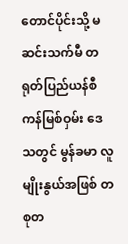တောင်ပိုင်းသို့ မဆင်းသက်မီ တရုတ်ပြည်ယန်စီ ကန်မြစ်ဝှမ်း ဒေသတွင် မွန်ခမာ လူမျိုးနွယ်အဖြစ် တစုတ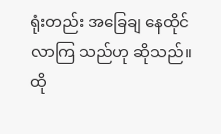ရုံးတည်း အခြေချ နေထိုင်လာကြ သည်ဟု ဆိုသည်။ ထို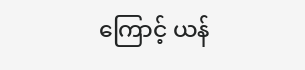ကြောင့် ယန်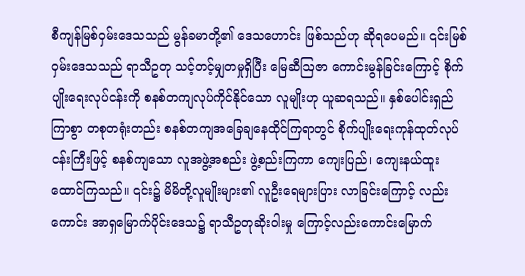စီကျန်မြစ်ဝှမ်းဒေသသည် မွန်ခမာတို့၏ ဒေသဟောင်း ဖြစ်သည်ဟု ဆိုရပေမည်။ ၎င်းမြစ်ဝှမ်းဒေသသည် ရာသီဥတု သင့်တင့်မျှတမှုရှိပြီး မြေဆီဩဇာ ကောင်းမွန်ခြင်းကြောင့် စိုက်ပျိုးရေးလုပ်ငန်းကို စနစ်တကျလုပ်ကိုင်နိုင်သော လူမျိုးဟု ယူဆရသည်။ နှစ်ပေါင်းရှည်ကြာစွာ တစုတရုံးတည်း စနစ်တကျအခြေချနေထိုင်ကြရာတွင် စိုက်ပျိုးရေးကုန်ထုတ်လုပ်ငန်းကြီးဖြင့် စနစ်ကျသော လူအဖွဲ့အစည်း ဖွဲ့စည်းကြကာ ကျေးပြည်၊ ကျေးနယ်ထူးထောင်ကြသည်။ ၎င်း၌ မိမိတို့လူမျိုးများ၏ လူဦးရေများပြား လာခြင်းကြောင့် လည်းကောင်း အာရှမြောက်ပိုင်းဒေသ၌ ရာသီဥတုဆိုးဝါးမှု ကြောင့်လည်းကောင်းမြောက်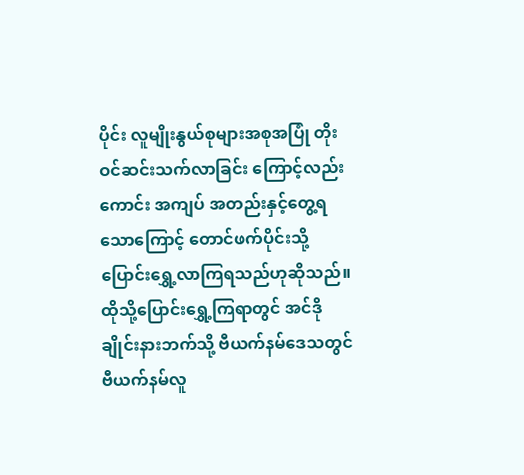ပိုင်း လူမျိုးနွယ်စုများအစုအပြုံ တိုးဝင်ဆင်းသက်လာခြင်း ကြောင့်လည်းကောင်း အကျပ် အတည်းနှင့်တွေ့ရသောကြောင့် တောင်ဖက်ပိုင်းသို့ ပြောင်းရွှေ့လာကြရသည်ဟုဆိုသည်။ ထိုသို့ပြောင်းရွှေ့ကြရာတွင် အင်ဒိုချိုင်းနားဘက်သို့ ဗီယက်နမ်ဒေသတွင် ဗီယက်နမ်လူ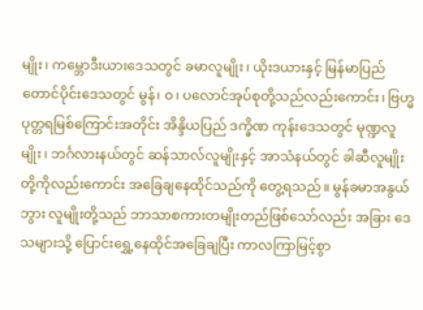မျိုး၊ ကမ္ဘောဒီးယားဒေသတွင် ခမာလူမျိုး၊ ယိုးဒယားနှင့် မြန်မာပြည်တောင်ပိုင်းဒေသတွင် မွန်၊ ၀၊ ပလောင်အုပ်စုတို့သည်လည်းကောင်း၊ ဗြဟ္မပုတ္တရမြစ်ကြောင်းအတိုင်း အိန္ဒိယပြည် ဒက္ခိဏ ကုန်းဒေသတွင် မုဏ္ဍလူမျိုး၊ ဘင်္ဂလားနယ်တွင် ဆန်သာလ်လူမျိုးနှင့် အာသံနယ်တွင် ခါဆီလူမျိုးတို့ကိုလည်းကောင်း အခြေချနေထိုင်သည်ကို တွေ့ရသည်။ မွန်ခမာအနွယ်ဘွား လူမျိုးတို့သည် ဘာသာစကားတမျိုးတည်ဖြစ်သော်လည်း အခြား ဒေသများသို့ ပြောင်းရွှေ့နေထိုင်အခြေချပြီး ကာလကြာမြင့်စွာ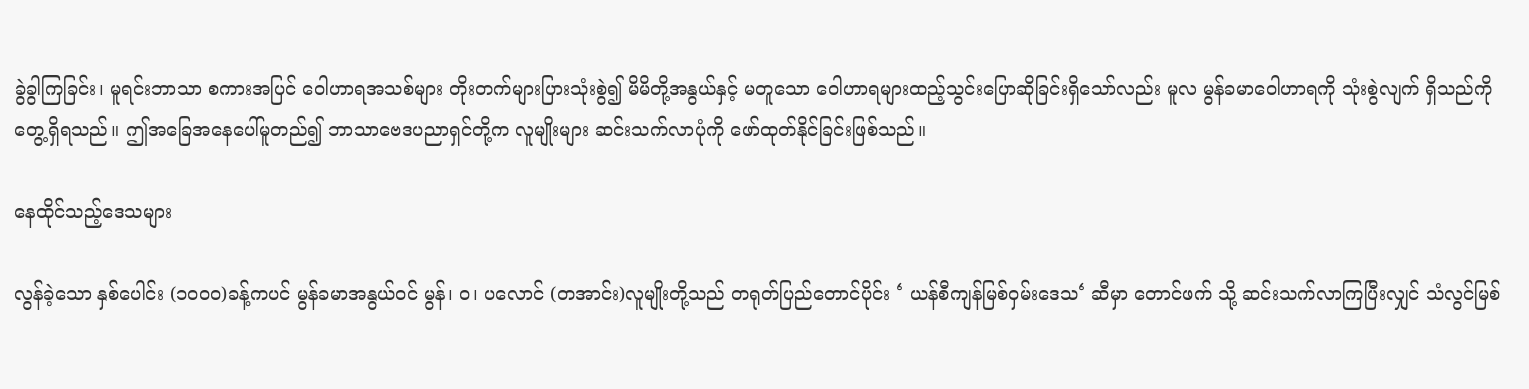ခွဲခွါကြခြင်း၊ မူရင်းဘာသာ စကားအပြင် ဝေါဟာရအသစ်များ တိုးတက်များပြားသုံးစွဲ၍ မိမိတို့အနွယ်နှင့် မတူသော ဝေါဟာရများထည့်သွင်းပြောဆိုခြင်းရှိသော်လည်း မူလ မွန်ခမာဝေါဟာရကို သုံးစွဲလျက် ရှိသည်ကို တွေ့ရှိရသည်။ ဤအခြေအနေပေါ်မူတည်၍ ဘာသာဗေဒပညာရှင်တို့က လူမျိုးများ ဆင်းသက်လာပုံကို ဖော်ထုတ်နိုင်ခြင်းဖြစ်သည်။

နေထိုင်သည့်ဒေသများ

လွန်ခဲ့သော နှစ်ပေါင်း (၁၀၀၀)ခန့်ကပင် မွန်ခမာအနွယ်ဝင် မွန်၊ ၀၊ ပလောင် (တအာင်း)လူမျိုးတို့သည် တရုတ်ပြည်တောင်ပိုင်း ‘ ယန်စီကျန်မြစ်ဝှမ်းဒေသ‘ ဆီမှာ တောင်ဖက် သို့ ဆင်းသက်လာကြပြီးလျှင် သံလွင်မြစ်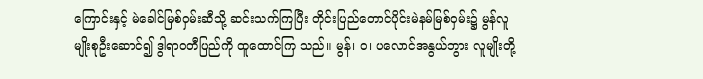ကြောင်းနှင့် မဲခေါင်မြစ်ဝှမ်းဆီသို့ ဆင်းသက်ကြပြီး တိုင်းပြည်တောင်ပိုင်းမဲနမ်မြစ်ဝှမ်း၌ မွန်လူမျိုးစုဦးဆောင်၍ ဒွါရာဝတီပြည်ကို ထူထောင်ကြ သည်။ မွန်၊ ၀၊ ပလောင်အနွယ်ဘွား လူမျိုးတို့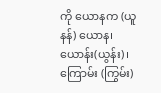ကို ယောနက (ယူနန်) ယောန၊ ယောန်း(ယွန်း)၊ ကြောမ်း (ကြွမ်း)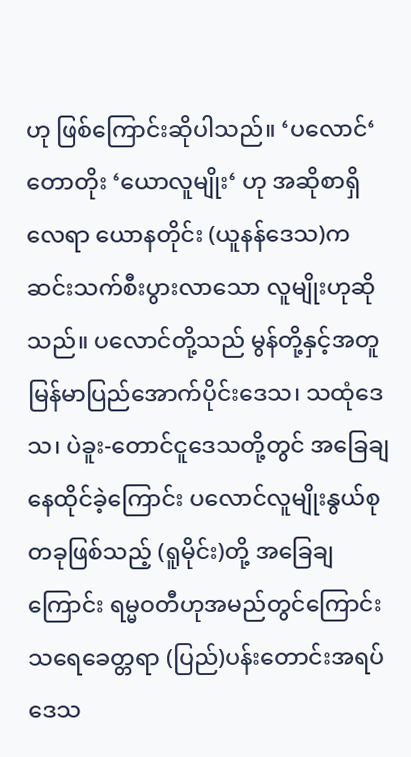ဟု ဖြစ်ကြောင်းဆိုပါသည်။ ‘ပလောင်‘ တောတိုး ‘ယောလူမျိုး‘ ဟု အဆိုစာရှိလေရာ ယောနတိုင်း (ယူနန်ဒေသ)က ဆင်းသက်စီးပွားလာသော လူမျိုးဟုဆိုသည်။ ပလောင်တို့သည် မွန်တို့နှင့်အတူ မြန်မာပြည်အောက်ပိုင်းဒေသ၊ သထုံဒေသ၊ ပဲခူး-တောင်ငူဒေသတို့တွင် အခြေချနေထိုင်ခဲ့ကြောင်း ပလောင်လူမျိုးနွယ်စုတခုဖြစ်သည့် (ရူမိုင်း)တို့ အခြေချကြောင်း ရမ္မဝတီဟုအမည်တွင်ကြောင်း သရေခေတ္တရာ (ပြည်)ပန်းတောင်းအရပ် ဒေသ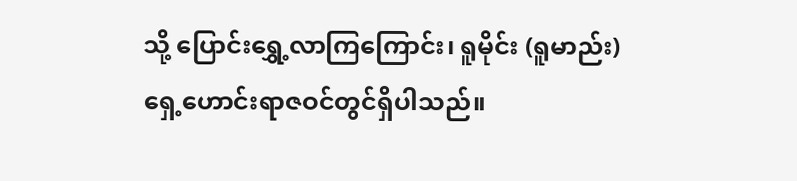သို့ ပြောင်းရွှေ့လာကြကြောင်း၊ ရူမိုင်း (ရူမာည်း) ရှေ့ဟောင်းရာဇဝင်တွင်ရှိပါသည်။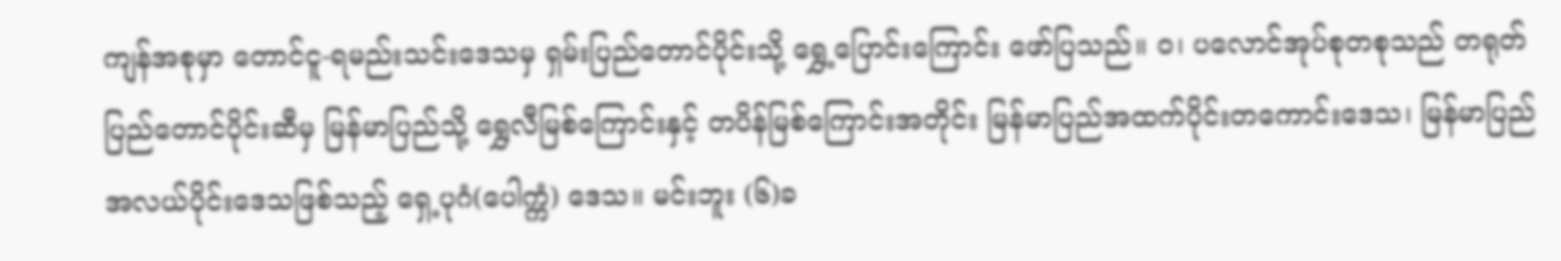ကျန်အစုမှာ တောင်ငူ-ရမည်းသင်းဒေသမှ ရှမ်းပြည်တောင်ပိုင်းသို့ ရွှေ့ပြောင်းကြောင်း ဖော်ပြသည်။ ၀၊ ပလောင်အုပ်စုတစုသည် တရုတ်ပြည်တောင်ပိုင်းဆီမှ မြန်မာပြည်သို့ ရွှေလီမြစ်ကြောင်းနှင့် တပိန်မြစ်ကြောင်းအတိုင်း မြန်မာပြည်အထက်ပိုင်းတ‌ကောင်းဒေသ၊ မြန်မာပြည်အလယ်ပိုင်းဒေသဖြစ်သည့် ရှေ့ပုဂံ(ပေါက္ကံ) ဒေသ။ မင်းဘူး (၆)ခ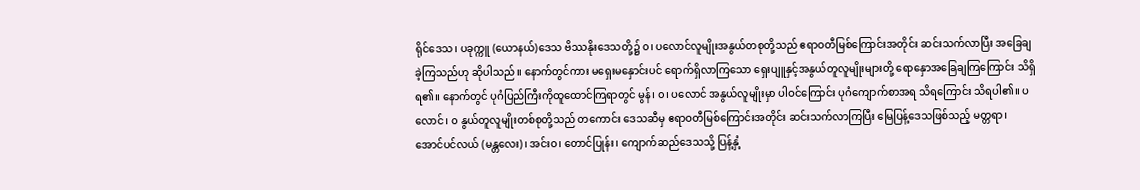ရိုင်ဒေသ၊ ပခုက္ကူ (ယောနယ်)ဒေသ ဗိဿနိုးဒေသတို့၌ ၀၊ ပလောင်လူမျိုးအနွယ်တစုတို့သည် ဧရာဝတီမြစ်ကြောင်းအတိုင်း ဆင်းသက်လာပြီး အခြေချခဲ့ကြသည်ဟု ဆိုပါသည်။ နောက်တွင်ကား မရှေးမနှောင်းပင် ရောက်ရှိလာကြသော ရှေးပျူနှင့်အနွယ်တူလူမျိုးများတို့ ရောနှောအခြေချကြကြောင်း သိရှိရ၏။ နောက်တွင် ပုဂံပြည်ကြီးကိုထူထောင်ကြရာတွင် မွန်၊ ၀၊ ပလောင် အနွယ်လူမျိုးမှာ ပါဝင်ကြောင်း ပုဂံကျောက်စာအရ သိရကြောင်း သိရပါ၏။ ပလောင်၊ ၀ နွယ်တူလူမျိုးတစ်စုတို့သည် တကောင်း ဒေသဆီမှ ဧရာဝတီမြစ်ကြောင်းအတိုင်း ဆင်းသက်လာကြပြီး မြေပြန့်ဒေသဖြစ်သည့် မတ္တရာ၊ အောင်ပင်လယ် (မန္တလေး)၊ အင်းဝ၊ တောင်ပြုန်း၊ ကျောက်ဆည်ဒေသသို့ ပြန့်နှံ့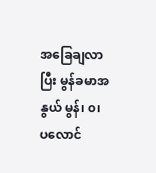အခြေချလာပြီး မွန်ခမာအနွယ် မွန်၊ ၀၊ ပလောင်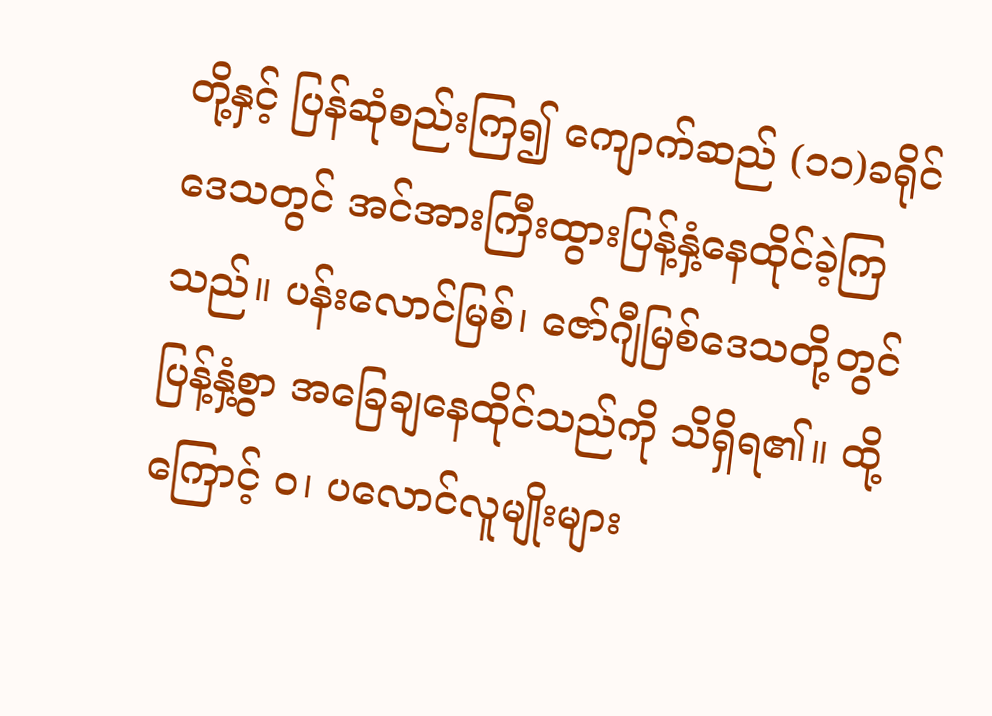တို့နှင့် ပြန်ဆုံစည်းကြ၍ ကျောက်ဆည် (၁၁)ခရိုင်ဒေသတွင် အင်အားကြီးထွားပြန့်နှံ့နေထိုင်ခဲ့ကြသည်။ ပန်းလောင်မြစ်၊ ဇော်ဂျီမြစ်ဒေသတို့တွင် ပြန့်နှံ့စွာ အခြေချနေထိုင်သည်ကို သိရှိရ၏။ ထို့ကြောင့် ၀၊ ပလောင်လူမျိုးများ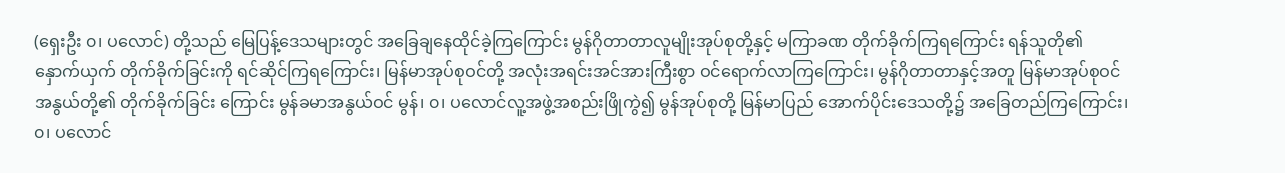(ရှေးဦး ၀၊ ပလောင်) တို့သည် မြေပြန့်ဒေသများတွင် အခြေချနေထိုင်ခဲ့ကြကြောင်း မွန်ဂိုတာတာလူမျိုးအုပ်စုတို့နှင့် မကြာခဏ တိုက်ခိုက်ကြရကြောင်း ရန်သူတို၏ နှောက်ယှက် တိုက်ခိုက်ခြင်းကို ရင်ဆိုင်ကြရကြောင်း၊ မြန်မာအုပ်စုဝင်တို့ အလုံးအရင်းအင်အားကြီးစွာ ဝင်ရောက်လာကြကြောင်း၊ မွန်ဂိုတာတာနှင့်အတူ မြန်မာအုပ်စုဝင်အနွယ်တို့၏ တိုက်ခိုက်ခြင်း ကြောင်း မွန်ခမာအနွယ်ဝင် မွန်၊ ၀၊ ပလောင်လူ့အဖွဲ့အစည်းဖြိုကွဲ၍ မွန်အုပ်စုတို့ မြန်မာပြည် အောက်ပိုင်းဒေသတို့၌ အခြေတည်ကြကြောင်း၊ ၀၊ ပလောင်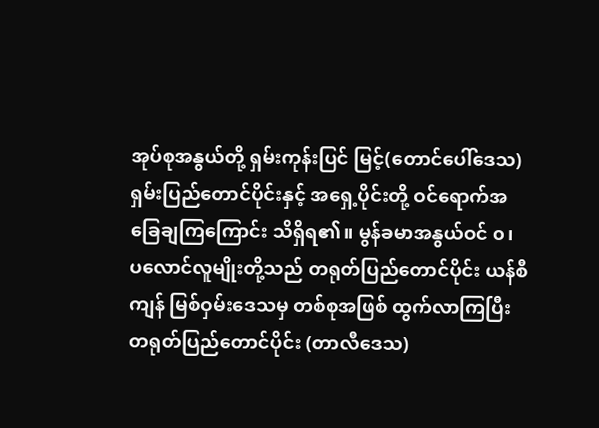အုပ်စုအနွယ်တို့ ရှမ်းကုန်းပြင် မြင့်(တောင်ပေါ်ဒေသ) ရှမ်းပြည်တောင်ပိုင်းနှင့် အရှေ့ပိုင်းတို့ ဝင်ရောက်အခြေချကြကြောင်း သိရှိရ၏။ မွန်ခမာအနွယ်ဝင် ၀၊ ပလောင်လူမျိုးတို့သည် တရုတ်ပြည်တောင်ပိုင်း ယန်စီကျန် မြစ်ဝှမ်းဒေသမှ တစ်စုအဖြစ် ထွက်လာကြပြီး တရုတ်ပြည်တောင်ပိုင်း (တာလီဒေသ)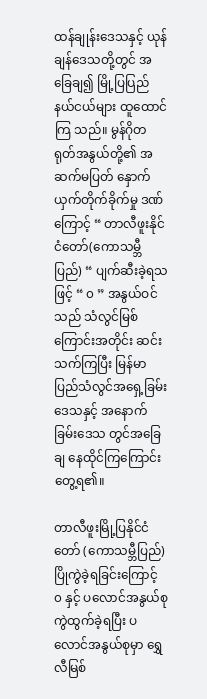ထန်ချုန်းဒေသနှင့် ယုန်ချန်ဒေသတို့တွင် အခြေချ၍ မြို့ပြပြည်နယ်ငယ်များ ထူထောင်ကြ သည်။ မွန်ဂိုတရုတ်အနွယ်တို့၏ အဆက်မပြတ် နှောက်ယှက်တိုက်ခိုက်မှု ဒဏ်ကြောင့် “ တာလီဖူးနိုင်ငံတော်(ကောသမ္ဘီပြည်) “ ပျက်ဆီးခဲ့ရသဖြင့် “ ၀ ” အနွယ်ဝင်သည် သံလွင်မြစ် ကြောင်းအတိုင်း ဆင်းသက်ကြပြီး မြန်မာပြည်သံလွင်အရှေ့ခြမ်းဒေသနှင့် အနောက်ခြမ်းဒေသ တွင်အခြေချ နေထိုင်ကြကြောင်း တွေ့ရ၏။

တာလီဖူးမြို့ပြနိုင်ငံတော် (ကောသမ္ဘီပြည်) ပြိုကွဲခဲ့ရခြင်းကြောင့် ၀ နှင့် ပလောင်အနွယ်စု ကွဲထွက်ခဲ့ရပြီး ပလောင်အနွယ်စုမှာ ရွှေလီမြစ်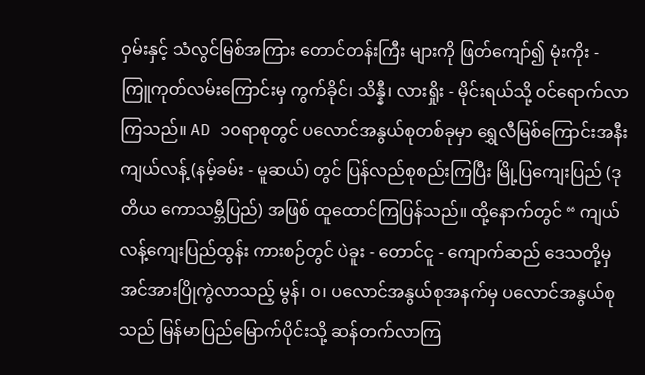ဝှမ်းနှင့် သံလွင်မြစ်အကြား တောင်တန်းကြီး များကို ဖြတ်ကျော်၍ မုံးကိုး - ကြူကုတ်လမ်းကြောင်းမှ ကွက်ခိုင်၊ သိန္နီ၊ လားရှိုး - မိုင်းရယ်သို့ ဝင်ရောက်လာကြသည်။ AD ၁၀ရာစုတွင် ပလောင်အနွယ်စုတစ်ခုမှာ ရွှေလီမြစ်ကြောင်းအနီး ကျယ်လန့် (နမ့်ခမ်း - မူဆယ်) တွင် ပြန်လည်စုစည်းကြပြီး မြို့ပြကျေးပြည် (ဒုတိယ ကောသမ္ဘီပြည်) အဖြစ် ထူထောင်ကြပြန်သည်။ ထို့နောက်တွင် “ ကျယ်လန့်ကျေးပြည်ထွန်း ကားစဉ်တွင် ပဲခူး - တောင်ငူ - ကျောက်ဆည် ဒေသတို့မှ အင်အားပြိုကွဲလာသည့် မွန်၊ ၀၊ ပလောင်အနွယ်စုအနက်မှ ပလောင်အနွယ်စုသည် မြန်မာပြည်မြောက်ပိုင်းသို့ ဆန်တက်လာကြ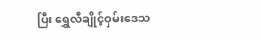ပြီး ရွှေလီချိုင့်ဝှမ်းဒေသ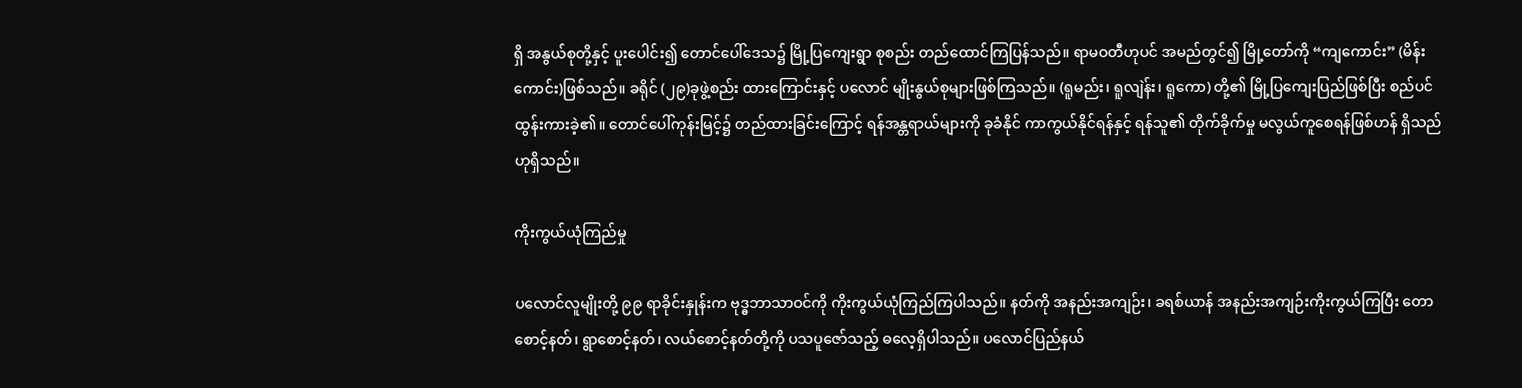ရှိ အနွယ်စုတို့နှင့် ပူးပေါင်း၍ တောင်ပေါ်ဒေသ၌ မြို့ပြကျေးရွာ စုစည်း တည်ထောင်ကြပြန်သည်။ ရာမဝတီဟုပင် အမည်တွင်၍ မြို့တော်ကို “ကျကောင်း” (မိန်းကောင်း)ဖြစ်သည်။ ခရိုင် (၂၉)ခုဖွဲ့စည်း ထားကြောင်းနှင့် ပလောင် မျိုးနွယ်စုများဖြစ်ကြသည်။ (ရူမည်း၊ ရူလျဲန်း၊ ရူကော) တို့၏ မြို့ပြကျေးပြည်ဖြစ်ပြီး စည်ပင် ထွန်းကားခဲ့၏။ တောင်ပေါ်ကုန်းမြင့်၌ တည်ထားခြင်းကြောင့် ရန်အန္တရာယ်များကို ခုခံနိုင် ကာကွယ်နိုင်ရန်နှင့် ရန်သူ၏ တိုက်ခိုက်မှု မလွယ်ကူစေရန်ဖြစ်ဟန် ရှိသည်ဟုရှိသည်။

ကိုးကွယ်ယုံကြည်မှု

ပလောင်လူမျိုးတို့ ၉၉ ရာခိုင်းနှုန်းက ဗုဒ္ဓဘာသာဝင်ကို ကိုးကွယ်ယုံကြည်ကြပါသည်။ နတ်ကို အနည်းအကျဉ်း၊ ခရစ်ယာန် အနည်းအကျဉ်းကိုးကွယ်ကြပြီး တောစောင့်နတ်၊ ရွာစောင့်နတ်၊ လယ်စောင့်နတ်တို့ကို ပသပူဇော်သည့် ဓလေ့ရှိပါသည်။ ပလောင်ပြည်နယ်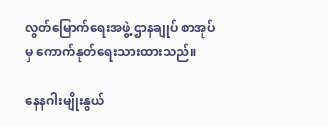လွတ်မြောက်ရေးအဖွဲ့ ဌာနချုပ် စာအုပ်မှ ကောက်နုတ်ရေးသားထားသည်။

နေနဂါးမျိုးနွယ်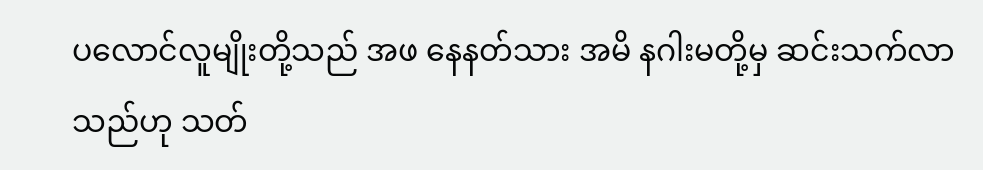ပလောင်လူမျိုးတို့သည် အဖ နေနတ်သား အမိ နဂါးမတို့မှ ဆင်းသက်လာသည်ဟု သတ်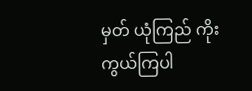မှတ် ယုံကြည် ကိုးကွယ်ကြပါ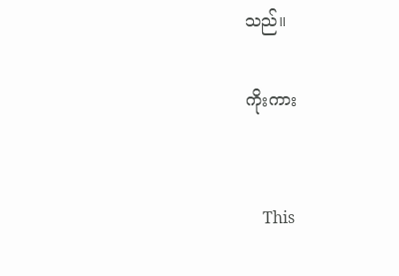သည်။

ကိုးကား


    This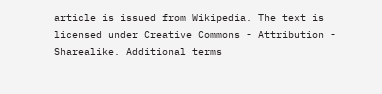article is issued from Wikipedia. The text is licensed under Creative Commons - Attribution - Sharealike. Additional terms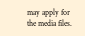may apply for the media files.